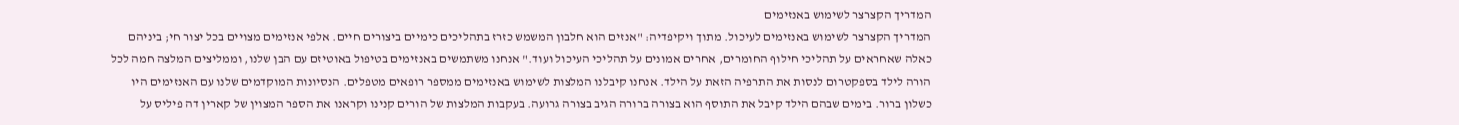המדריך הקצרצר לשימוש באנזימים
המדריך הקצרצר לשימוש באנזימים לעיכול. מתוך ויקיפדיה: "אנזים הוא חלבון המשמש כזרז בתהליכים כימיים ביצורים חיים. אלפי אנזימים מצויים בכל יצור חי; ביניהם כאלה שאחראים על תהליכי חילוף החומרים, אחרים אמונים על תהליכי העיכול ועוד." אנחנו משתמשים באנזימים בטיפול באוטיזם עם הבן שלנו, וממליצים המלצה חמה לכל הורה לילד בספקטרום לנסות את התרפיה הזאת על הילד. אנחנו קיבלנו המלצות לשימוש באנזימים ממספר רופאים מטפלים. הנסיונות המוקדמים שלנו עם האנזימים היו כשלון ברור. בימים שבהם הילד קיבל את התוסף הוא בצורה ברורה הגיב בצורה גרועה. בעקבות המלצות של הורים קנינו וקראנו את הספר המצוין של קארין דה פיליס על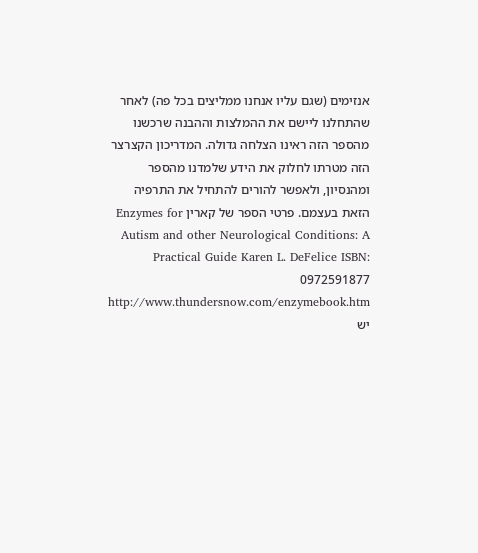אנזימים (שגם עליו אנחנו ממליצים בכל פה) לאחר שהתחלנו ליישם את ההמלצות וההבנה שרכשנו מהספר הזה ראינו הצלחה גדולה. המדריכון הקצרצר הזה מטרתו לחלוק את הידע שלמדנו מהספר ומהנסיון, ולאפשר להורים להתחיל את התרפיה הזאת בעצמם. פרטי הספר של קארין Enzymes for Autism and other Neurological Conditions: A Practical Guide Karen L. DeFelice ISBN: 0972591877 http://www.thundersnow.com/enzymebook.htm יש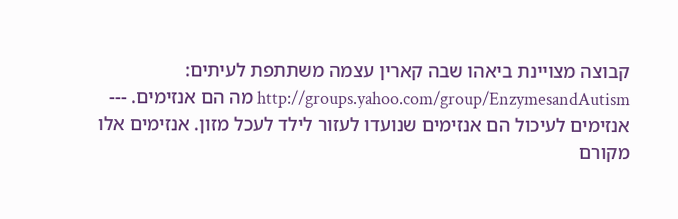קבוצה מצויינת ביאהו שבה קארין עצמה משתתפת לעיתים: http://groups.yahoo.com/group/EnzymesandAutism מה הם אנזימים. --- אנזימים לעיכול הם אנזימים שנועדו לעזור לילד לעכל מזון. אנזימים אלו מקורם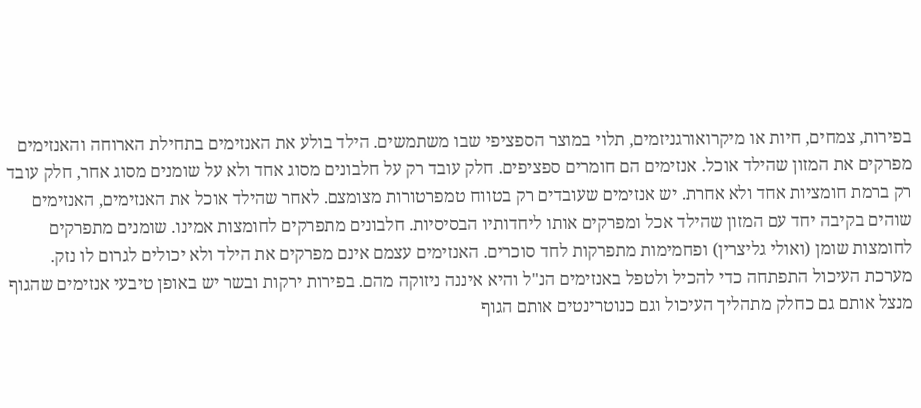בפירות, צמחים, חיות או מיקרואורגניזמים, תלוי במוצר הספציפי שבו משתמשים. הילד בולע את האנזימים בתחילת הארוחה והאנזימים מפרקים את המזון שהילד אוכל. אנזימים הם חומרים ספציפים. חלק עובד רק על חלבונים מסוג אחד ולא על שומנים מסוג אחר, חלק עובד רק ברמת חומציות אחד ולא אחרת. יש אנזימים שעובדים רק בטווח טמפרטורות מצומצם. לאחר שהילד אוכל את האנזימים, האנזימים שוהים בקיבה יחד עם המזון שהילד אכל ומפרקים אותו ליחדותיו הבסיסיות. חלבונים מתפרקים לחומצות אמינו. שומנים מתפרקים לחומצות שומן (ואולי גליצרין) ופחמימות מתפרקות לחד סוכרים. האנזימים עצמם אינם מפרקים את הילד ולא יכולים לגרום לו נזק. מערכת העיכול התפתחה כדי להכיל ולטפל באנזימים הנ"ל והיא איננה ניזוקה מהם. בפירות ירקות ובשר יש באופן טיבעי אנזימים שהגוף מנצל אותם גם כחלק מתהליך העיכול וגם כנוטרינטים אותם הגוף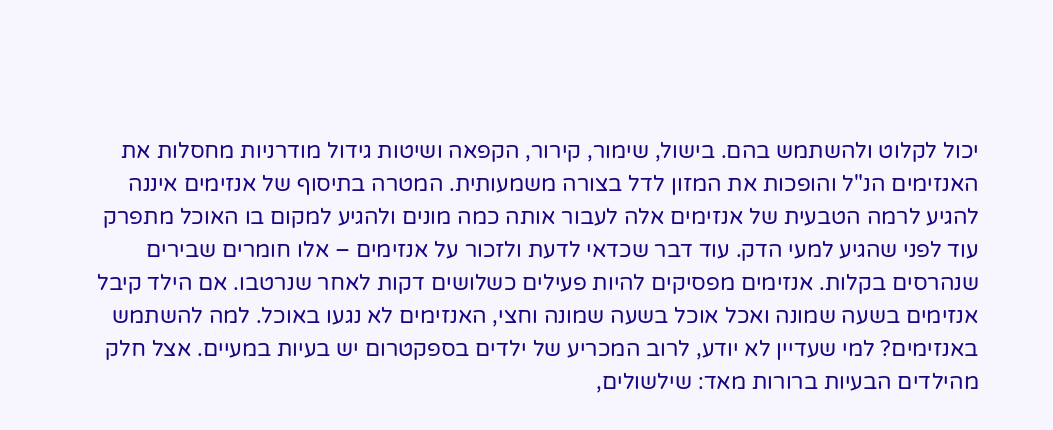יכול לקלוט ולהשתמש בהם. בישול, שימור, קירור, הקפאה ושיטות גידול מודרניות מחסלות את האנזימים הנ"ל והופכות את המזון לדל בצורה משמעותית. המטרה בתיסוף של אנזימים איננה להגיע לרמה הטבעית של אנזימים אלה לעבור אותה כמה מונים ולהגיע למקום בו האוכל מתפרק עוד לפני שהגיע למעי הדק. עוד דבר שכדאי לדעת ולזכור על אנזימים – אלו חומרים שבירים שנהרסים בקלות. אנזימים מפסיקים להיות פעילים כשלושים דקות לאחר שנרטבו. אם הילד קיבל אנזימים בשעה שמונה ואכל אוכל בשעה שמונה וחצי, האנזימים לא נגעו באוכל. למה להשתמש באנזימים? למי שעדיין לא יודע, לרוב המכריע של ילדים בספקטרום יש בעיות במעיים. אצל חלק מהילדים הבעיות ברורות מאד: שילשולים,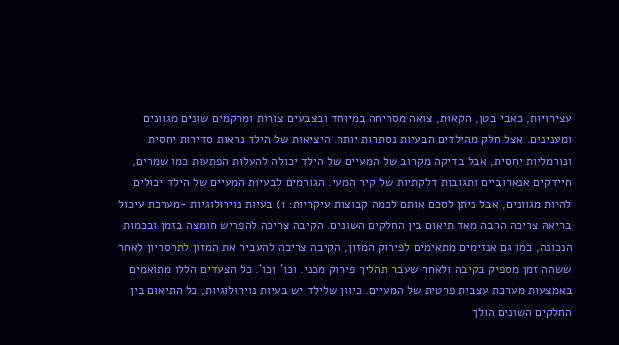עצירויות, כאבי בטן, הקאות, צואה מסריחה במיוחד ובצבעים צורות ומרקמים שונים מגוונים ומענינים. אצל חלק מהילדים הבעיות נסתרות יותר. היציאות של הילד נראות סדירות יחסית ונורמליות יחסית, אבל בדיקה מקרוב של המעיים של הילד יכולה להעלות הפתעות כמו שמרים, חיידקים אנארוביים ותגובות דלקתיות של קיר המעי. הגורמים לבעיות המעיים של הילד יכולים להיות מגוונים, אבל ניתן לסכם אותם לכמה קבוצות עיקריות: 1) בעיות נוירולוגיות -מערכת עיכול בריאה צריכה הרבה מאד תיאום בין החלקים השונים. הקיבה צריכה להפריש חומצה בזמן ובכמות הנכונה, כמו גם אנזימים מתאימים לפירוק המזון, הקיבה צריכה להעביר את המזון לתרסריון לאחר ששהה זמן מספיק בקיבה ולאחר שעבר תהליך פירוק מכני. וכו' וכו'. כל הצעדים הללו מתואמים באמצעות מערכת עצבית פרטית של המעיים. כיוון שלילד יש בעיות נוירולוגיות, כל התיאום בין החלקים השונים הולך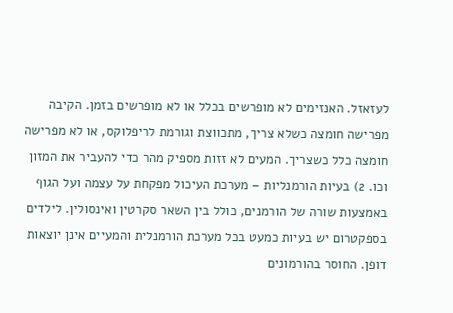לעזאזל. האנזימים לא מופרשים בכלל או לא מופרשים בזמן. הקיבה מפרישה חומצה כשלא צריך, מתכווצת וגורמת לריפלוקס, או לא מפרישה חומצה כלל כשצריך. המעים לא זזות מספיק מהר כדי להעביר את המזון וכו. 2) בעיות הורמנליות – מערכת העיכול מפקחת על עצמה ועל הגוף באמצעות שורה של הורמנים, כולל בין השאר סקרטין ואינסולין. לילדים בספקטרום יש בעיות כמעט בכל מערכת הורמנלית והמעיים אינן יוצאות דופן. החוסר בהורמונים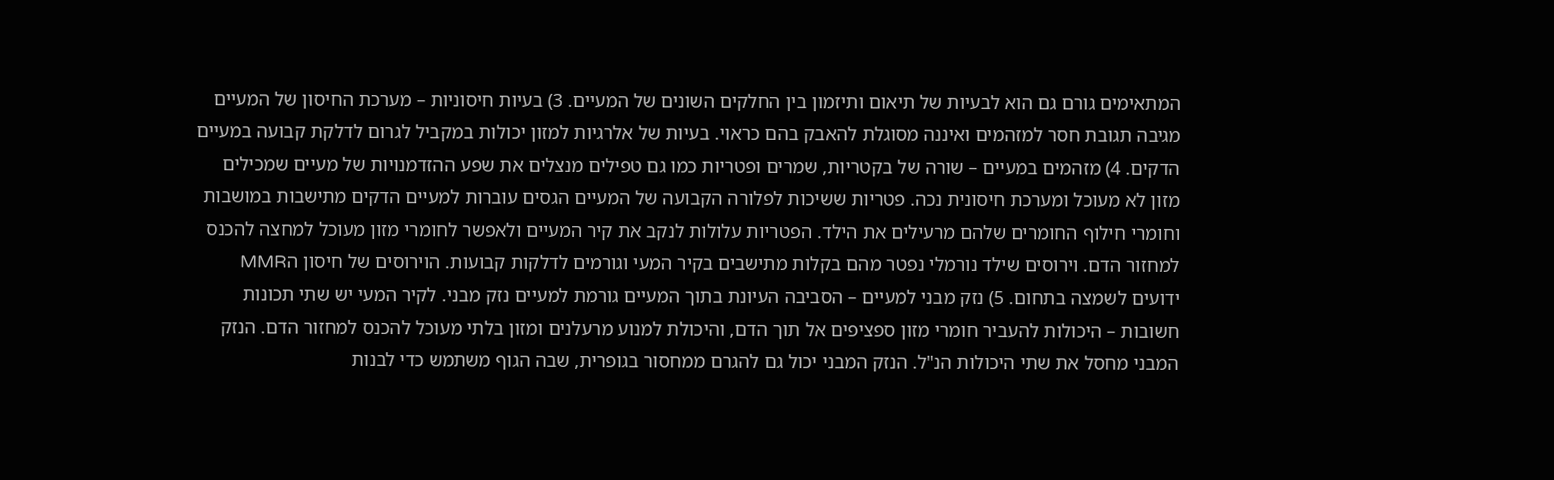המתאימים גורם גם הוא לבעיות של תיאום ותיזמון בין החלקים השונים של המעיים. 3) בעיות חיסוניות – מערכת החיסון של המעיים מגיבה תגובת חסר למזהמים ואיננה מסוגלת להאבק בהם כראוי. בעיות של אלרגיות למזון יכולות במקביל לגרום לדלקת קבועה במעיים הדקים. 4) מזהמים במעיים – שורה של בקטריות, שמרים ופטריות כמו גם טפילים מנצלים את שפע ההזדמנויות של מעיים שמכילים מזון לא מעוכל ומערכת חיסונית נכה. פטריות ששיכות לפלורה הקבועה של המעיים הגסים עוברות למעיים הדקים מתישבות במושבות וחומרי חילוף החומרים שלהם מרעילים את הילד. הפטריות עלולות לנקב את קיר המעיים ולאפשר לחומרי מזון מעוכל למחצה להכנס למחזור הדם. וירוסים שילד נורמלי נפטר מהם בקלות מתישבים בקיר המעי וגורמים לדלקות קבועות. הוירוסים של חיסון הMMR ידועים לשמצה בתחום. 5) נזק מבני למעיים – הסביבה העיונת בתוך המעיים גורמת למעיים נזק מבני. לקיר המעי יש שתי תכונות חשובות – היכולות להעביר חומרי מזון ספציפים אל תוך הדם, והיכולת למנוע מרעלנים ומזון בלתי מעוכל להכנס למחזור הדם. הנזק המבני מחסל את שתי היכולות הנ"ל. הנזק המבני יכול גם להגרם ממחסור בגופרית, שבה הגוף משתמש כדי לבנות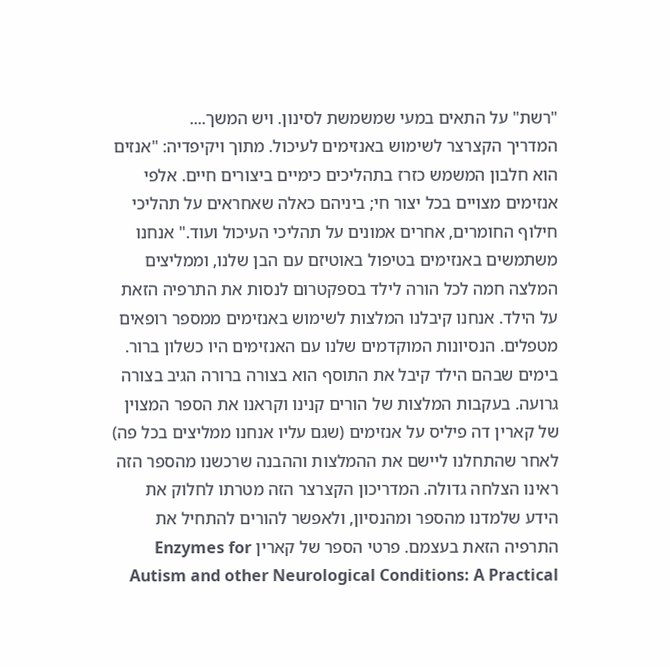"רשת" על התאים במעי שמשמשת לסינון. ויש המשך....
המדריך הקצרצר לשימוש באנזימים לעיכול. מתוך ויקיפדיה: "אנזים הוא חלבון המשמש כזרז בתהליכים כימיים ביצורים חיים. אלפי אנזימים מצויים בכל יצור חי; ביניהם כאלה שאחראים על תהליכי חילוף החומרים, אחרים אמונים על תהליכי העיכול ועוד." אנחנו משתמשים באנזימים בטיפול באוטיזם עם הבן שלנו, וממליצים המלצה חמה לכל הורה לילד בספקטרום לנסות את התרפיה הזאת על הילד. אנחנו קיבלנו המלצות לשימוש באנזימים ממספר רופאים מטפלים. הנסיונות המוקדמים שלנו עם האנזימים היו כשלון ברור. בימים שבהם הילד קיבל את התוסף הוא בצורה ברורה הגיב בצורה גרועה. בעקבות המלצות של הורים קנינו וקראנו את הספר המצוין של קארין דה פיליס על אנזימים (שגם עליו אנחנו ממליצים בכל פה) לאחר שהתחלנו ליישם את ההמלצות וההבנה שרכשנו מהספר הזה ראינו הצלחה גדולה. המדריכון הקצרצר הזה מטרתו לחלוק את הידע שלמדנו מהספר ומהנסיון, ולאפשר להורים להתחיל את התרפיה הזאת בעצמם. פרטי הספר של קארין Enzymes for Autism and other Neurological Conditions: A Practical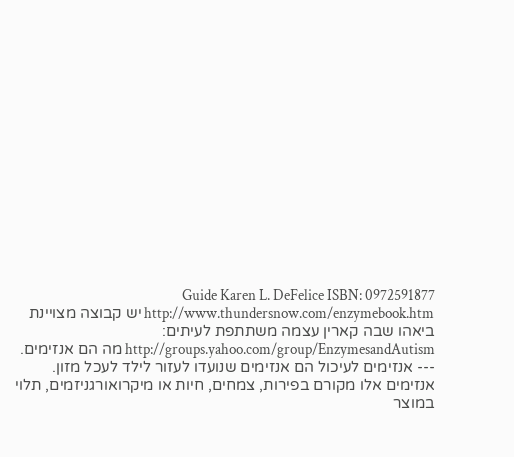Guide Karen L. DeFelice ISBN: 0972591877 http://www.thundersnow.com/enzymebook.htm יש קבוצה מצויינת ביאהו שבה קארין עצמה משתתפת לעיתים: http://groups.yahoo.com/group/EnzymesandAutism מה הם אנזימים. --- אנזימים לעיכול הם אנזימים שנועדו לעזור לילד לעכל מזון. אנזימים אלו מקורם בפירות, צמחים, חיות או מיקרואורגניזמים, תלוי במוצר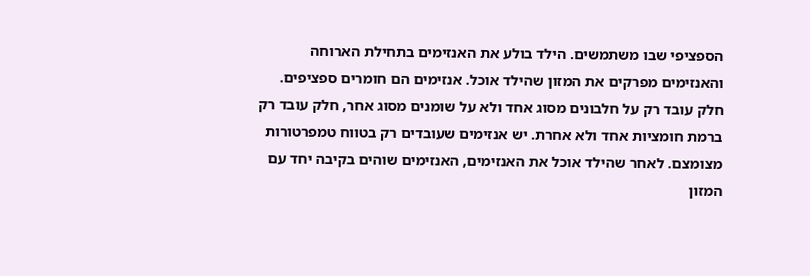הספציפי שבו משתמשים. הילד בולע את האנזימים בתחילת הארוחה והאנזימים מפרקים את המזון שהילד אוכל. אנזימים הם חומרים ספציפים. חלק עובד רק על חלבונים מסוג אחד ולא על שומנים מסוג אחר, חלק עובד רק ברמת חומציות אחד ולא אחרת. יש אנזימים שעובדים רק בטווח טמפרטורות מצומצם. לאחר שהילד אוכל את האנזימים, האנזימים שוהים בקיבה יחד עם המזון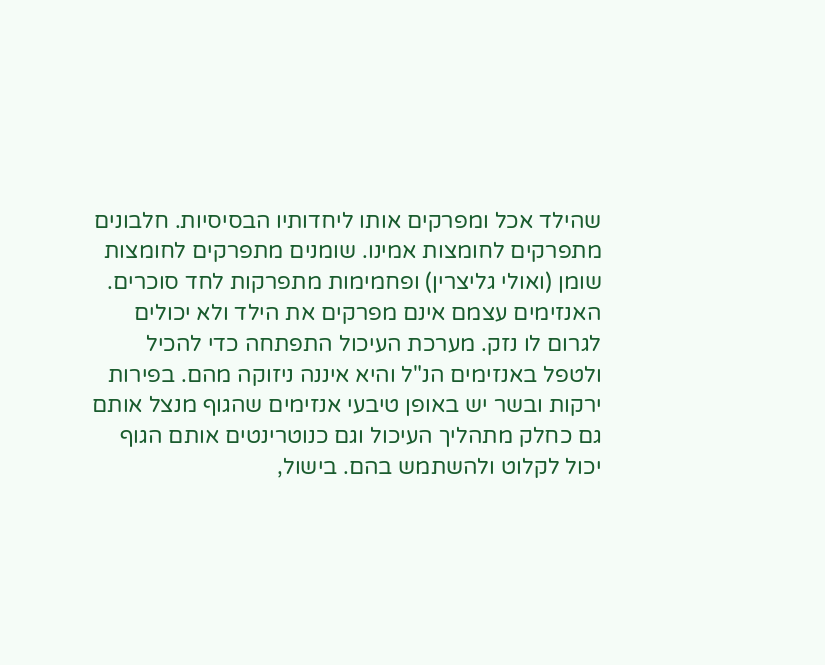שהילד אכל ומפרקים אותו ליחדותיו הבסיסיות. חלבונים מתפרקים לחומצות אמינו. שומנים מתפרקים לחומצות שומן (ואולי גליצרין) ופחמימות מתפרקות לחד סוכרים. האנזימים עצמם אינם מפרקים את הילד ולא יכולים לגרום לו נזק. מערכת העיכול התפתחה כדי להכיל ולטפל באנזימים הנ"ל והיא איננה ניזוקה מהם. בפירות ירקות ובשר יש באופן טיבעי אנזימים שהגוף מנצל אותם גם כחלק מתהליך העיכול וגם כנוטרינטים אותם הגוף יכול לקלוט ולהשתמש בהם. בישול,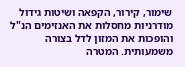שימור, קירור, הקפאה ושיטות גידול מודרניות מחסלות את האנזימים הנ"ל והופכות את המזון לדל בצורה משמעותית. המטרה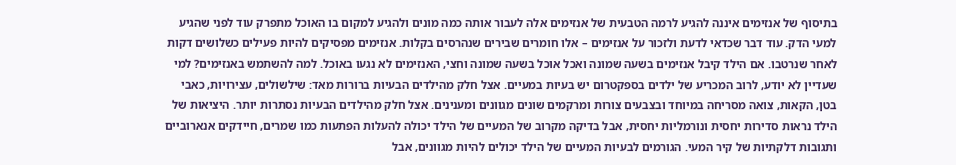בתיסוף של אנזימים איננה להגיע לרמה הטבעית של אנזימים אלה לעבור אותה כמה מונים ולהגיע למקום בו האוכל מתפרק עוד לפני שהגיע למעי הדק. עוד דבר שכדאי לדעת ולזכור על אנזימים – אלו חומרים שבירים שנהרסים בקלות. אנזימים מפסיקים להיות פעילים כשלושים דקות לאחר שנרטבו. אם הילד קיבל אנזימים בשעה שמונה ואכל אוכל בשעה שמונה וחצי, האנזימים לא נגעו באוכל. למה להשתמש באנזימים? למי שעדיין לא יודע, לרוב המכריע של ילדים בספקטרום יש בעיות במעיים. אצל חלק מהילדים הבעיות ברורות מאד: שילשולים, עצירויות, כאבי בטן, הקאות, צואה מסריחה במיוחד ובצבעים צורות ומרקמים שונים מגוונים ומענינים. אצל חלק מהילדים הבעיות נסתרות יותר. היציאות של הילד נראות סדירות יחסית ונורמליות יחסית, אבל בדיקה מקרוב של המעיים של הילד יכולה להעלות הפתעות כמו שמרים, חיידקים אנארוביים ותגובות דלקתיות של קיר המעי. הגורמים לבעיות המעיים של הילד יכולים להיות מגוונים, אבל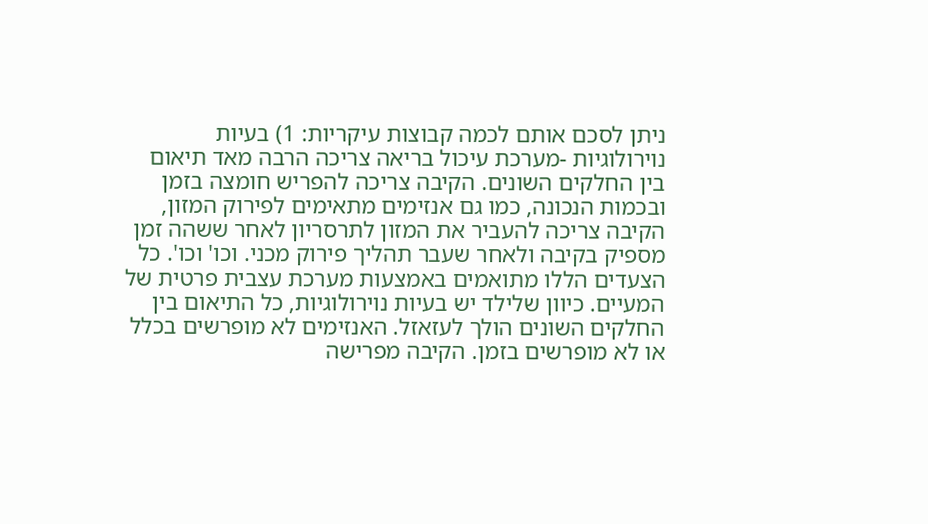ניתן לסכם אותם לכמה קבוצות עיקריות: 1) בעיות נוירולוגיות -מערכת עיכול בריאה צריכה הרבה מאד תיאום בין החלקים השונים. הקיבה צריכה להפריש חומצה בזמן ובכמות הנכונה, כמו גם אנזימים מתאימים לפירוק המזון, הקיבה צריכה להעביר את המזון לתרסריון לאחר ששהה זמן מספיק בקיבה ולאחר שעבר תהליך פירוק מכני. וכו' וכו'. כל הצעדים הללו מתואמים באמצעות מערכת עצבית פרטית של המעיים. כיוון שלילד יש בעיות נוירולוגיות, כל התיאום בין החלקים השונים הולך לעזאזל. האנזימים לא מופרשים בכלל או לא מופרשים בזמן. הקיבה מפרישה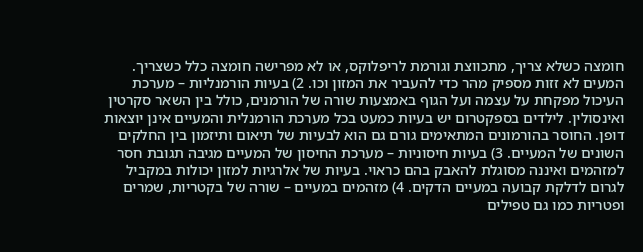חומצה כשלא צריך, מתכווצת וגורמת לריפלוקס, או לא מפרישה חומצה כלל כשצריך. המעים לא זזות מספיק מהר כדי להעביר את המזון וכו. 2) בעיות הורמנליות – מערכת העיכול מפקחת על עצמה ועל הגוף באמצעות שורה של הורמנים, כולל בין השאר סקרטין ואינסולין. לילדים בספקטרום יש בעיות כמעט בכל מערכת הורמנלית והמעיים אינן יוצאות דופן. החוסר בהורמונים המתאימים גורם גם הוא לבעיות של תיאום ותיזמון בין החלקים השונים של המעיים. 3) בעיות חיסוניות – מערכת החיסון של המעיים מגיבה תגובת חסר למזהמים ואיננה מסוגלת להאבק בהם כראוי. בעיות של אלרגיות למזון יכולות במקביל לגרום לדלקת קבועה במעיים הדקים. 4) מזהמים במעיים – שורה של בקטריות, שמרים ופטריות כמו גם טפילים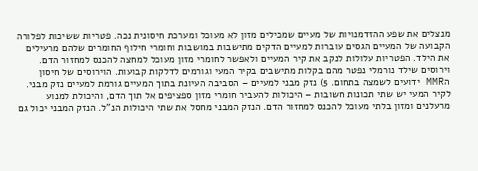מנצלים את שפע ההזדמנויות של מעיים שמכילים מזון לא מעוכל ומערכת חיסונית נכה. פטריות ששיכות לפלורה הקבועה של המעיים הגסים עוברות למעיים הדקים מתישבות במושבות וחומרי חילוף החומרים שלהם מרעילים את הילד. הפטריות עלולות לנקב את קיר המעיים ולאפשר לחומרי מזון מעוכל למחצה להכנס למחזור הדם. וירוסים שילד נורמלי נפטר מהם בקלות מתישבים בקיר המעי וגורמים לדלקות קבועות. הוירוסים של חיסון הMMR ידועים לשמצה בתחום. 5) נזק מבני למעיים – הסביבה העיונת בתוך המעיים גורמת למעיים נזק מבני. לקיר המעי יש שתי תכונות חשובות – היכולות להעביר חומרי מזון ספציפים אל תוך הדם, והיכולת למנוע מרעלנים ומזון בלתי מעוכל להכנס למחזור הדם. הנזק המבני מחסל את שתי היכולות הנ"ל. הנזק המבני יכול גם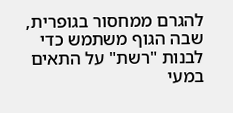להגרם ממחסור בגופרית, שבה הגוף משתמש כדי לבנות "רשת" על התאים במעי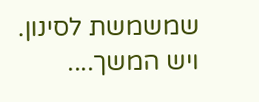שמשמשת לסינון. ויש המשך....